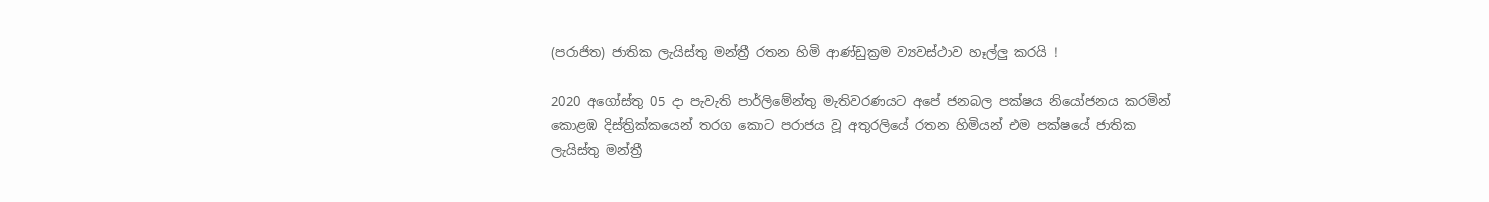(පරාජිත) ජාතික ලැයිස්තු මන්ත්‍රී රතන හිමි ආණ්ඩුක්‍රම ව්‍යවස්ථාව හෑල්ලු කරයි !

2020 අගෝස්තු 05 දා පැවැති පාර්ලිමේන්තු මැතිවරණයට අපේ ජනබල පක්ෂය නියෝජනය කරමින් කොළඹ දිස්ත්‍රික්කයෙන් තරග කොට පරාජය වූ අතුරලියේ රතන හිමියන් එම පක්ෂයේ ජාතික ලැයිස්තු මන්ත්‍රී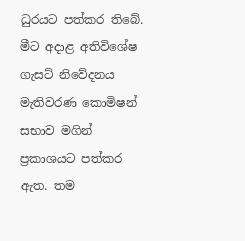ධුරයට පත්කර තිබේ.
මීට අදාළ අතිවිශේෂ ගැසට් නිවේදනය මැතිවරණ කොමිෂන් සභාව මගින් ප්‍රකාශයට පත්කර ඇත. තම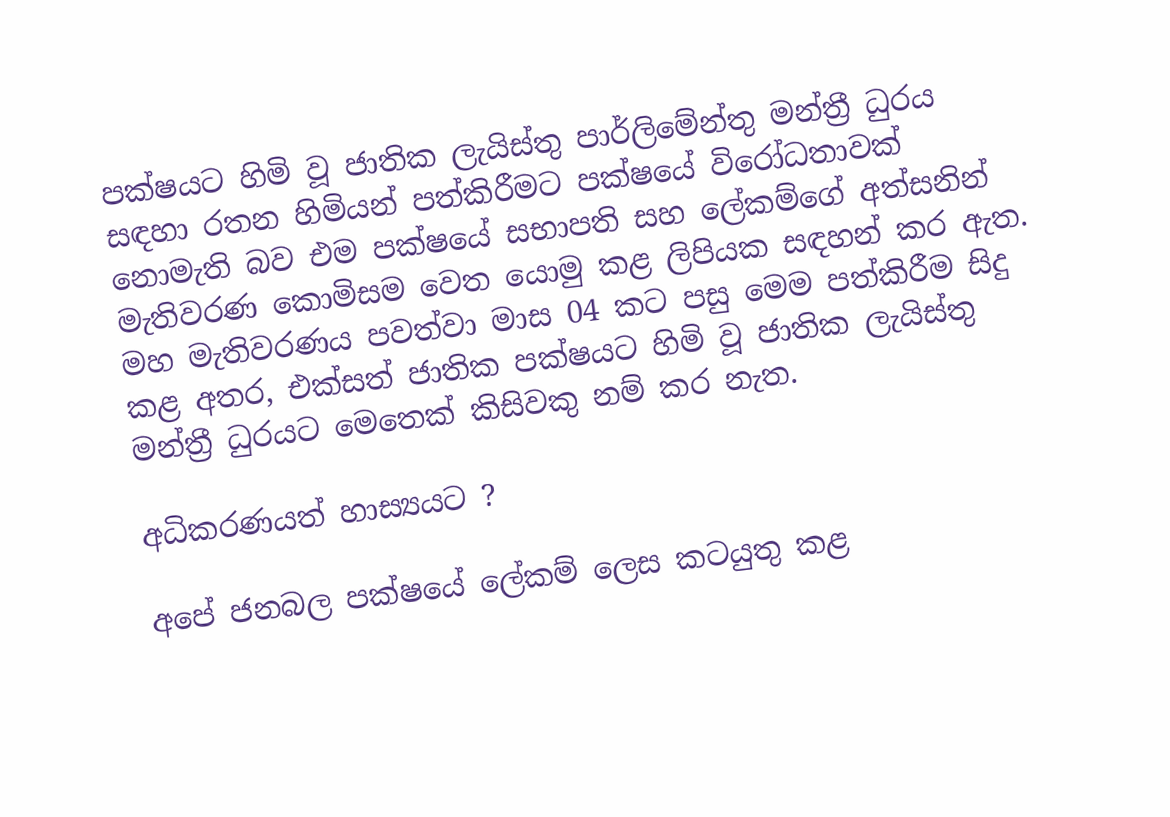පක්ෂයට හිමි වූ ජාතික ලැයිස්තු පාර්ලිමේන්තු මන්ත්‍රී ධුරය සඳහා රතන හිමියන් පත්කිරීමට පක්ෂයේ විරෝධතාවක් නොමැති බව එම පක්ෂයේ සභාපති සහ ලේකම්ගේ අත්සනින් මැතිවරණ කොමිසම වෙත යොමු කළ ලිපියක සඳහන් කර ඇත. මහ මැතිවරණය පවත්වා මාස 04 කට පසු මෙම පත්කිරීම සිදු කළ අතර, එක්සත් ජාතික පක්ෂයට හිමි වූ ජාතික ලැයිස්තු මන්ත්‍රී ධුරයට මෙතෙක් කිසිවකු නම් කර නැත.

අධිකරණයත් හාස්‍යයට ?

අපේ ජනබල පක්ෂයේ ලේකම් ලෙස කටයුතු කළ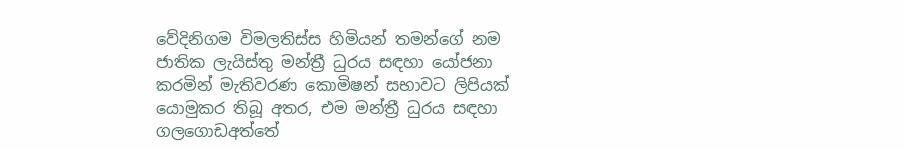වේදිනිගම විමලතිස්ස හිමියන් තමන්ගේ නම ජාතික ලැයිස්තු මන්ත්‍රී ධුරය සඳහා යෝජනා කරමින් මැතිවරණ කොමිෂන් සභාවට ලිපියක් යොමුකර තිබූ අතර, එම මන්ත්‍රී ධුරය සඳහා ගලගොඩඅත්තේ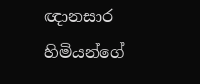ඥානසාර හිමියන්ගේ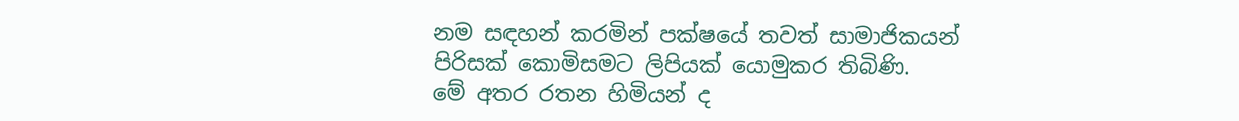නම සඳහන් කරමින් පක්ෂයේ තවත් සාමාජිකයන් පිරිසක් කොමිසමට ලිපියක් යොමුකර තිබිණි.
මේ අතර රතන හිමියන් ද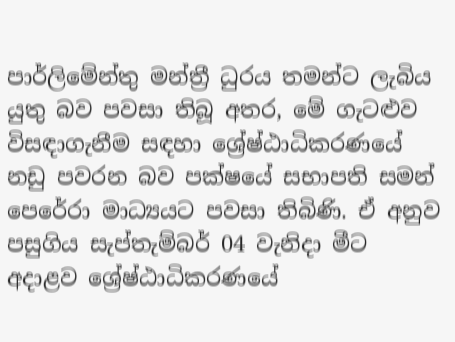පාර්ලිමේන්තු මන්ත්‍රී ධුරය තමන්ට ලැබිය යුතු බව පවසා තිබූ අතර, මේ ගැටළුව විසඳාගැනීම සඳහා ශ්‍රේෂ්ඨාධිකරණයේ නඩු පවරන බව පක්ෂයේ සභාපති සමන් පෙරේරා මාධ්‍යයට පවසා තිබිණි. ඒ අනුව පසුගිය සැප්තැම්බර් 04 වැනිදා මීට අදාළව ශ්‍රේෂ්ඨාධිකරණයේ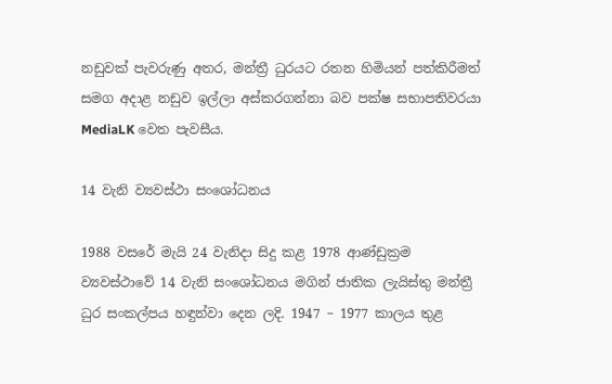නඩුවක් පැවරුණු අතර, මන්ත්‍රී ධුරයට රතන හිමියන් පත්කිරීමත් සමග අදාළ නඩුව ඉල්ලා අස්කරගන්නා බව පක්ෂ සභාපතිවරයා MediaLK වෙත පැවසීය.

14 වැනි ව්‍යවස්ථා සංශෝධනය

1988 වසරේ මැයි 24 වැනිදා සිදු කළ 1978 ආණ්ඩුක්‍රම ව්‍යවස්ථාවේ 14 වැනි සංශෝධනය මගින් ජාතික ලැයිස්තු මන්ත්‍රී ධුර සංකල්පය හඳුන්වා දෙන ලදි. 1947 – 1977 කාලය තුළ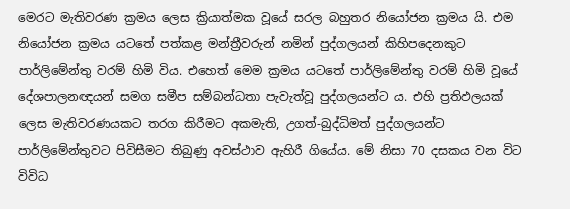මෙරට මැතිවරණ ක්‍රමය ලෙස ක්‍රියාත්මක වූයේ සරල බහුතර නියෝජන ක්‍රමය යි. එම නියෝජන ක්‍රමය යටතේ පත්කළ මන්ත්‍රීවරුන් නමින් පුද්ගලයන් කිහිපදෙනකුට පාර්ලිමේන්තු වරම් හිමි විය. එහෙත් මෙම ක්‍රමය යටතේ පාර්ලිමේන්තු වරම් හිමි වූයේ දේශපාලනඥයන් සමග සමීප සම්බන්ධතා පැවැත්වූ පුද්ගලයන්ට ය. එහි ප්‍රතිඵලයක් ලෙස මැතිවරණයකට තරග කිරීමට අකමැති, උගත්-බුද්ධිමත් පුද්ගලයන්ට පාර්ලිමේන්තුවට පිවිසීමට තිබුණු අවස්ථාව ඇහිරී ගියේය. මේ නිසා 70 දසකය වන විට විවිධ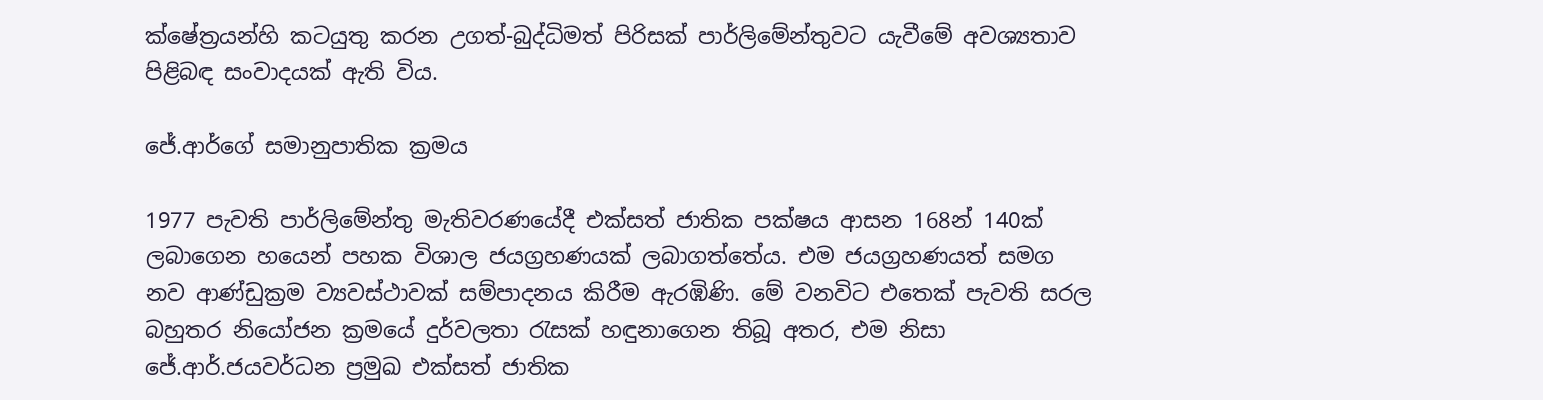ක්ෂේත්‍රයන්හි කටයුතු කරන උගත්-බුද්ධිමත් පිරිසක් පාර්ලිමේන්තුවට යැවීමේ අවශ්‍යතාව පිළිබඳ සංවාදයක් ඇති විය.

ජේ.ආර්ගේ සමානුපාතික ක්‍රමය

1977 පැවති පාර්ලිමේන්තු මැතිවරණයේදී එක්සත් ජාතික පක්ෂය ආසන 168න් 140ක් ලබාගෙන හයෙන් පහක විශාල ජයග්‍රහණයක් ලබාගත්තේය. එම ජයග්‍රහණයත් සමග නව ආණ්ඩුක්‍රම ව්‍යවස්ථාවක් සම්පාදනය කිරීම ඇරඹිණි. මේ වනවිට එතෙක් පැවති සරල බහුතර නියෝජන ක්‍රමයේ දුර්වලතා රැසක් හඳුනාගෙන තිබූ අතර, එම නිසා ජේ.ආර්.ජයවර්ධන ප්‍රමුඛ එක්සත් ජාතික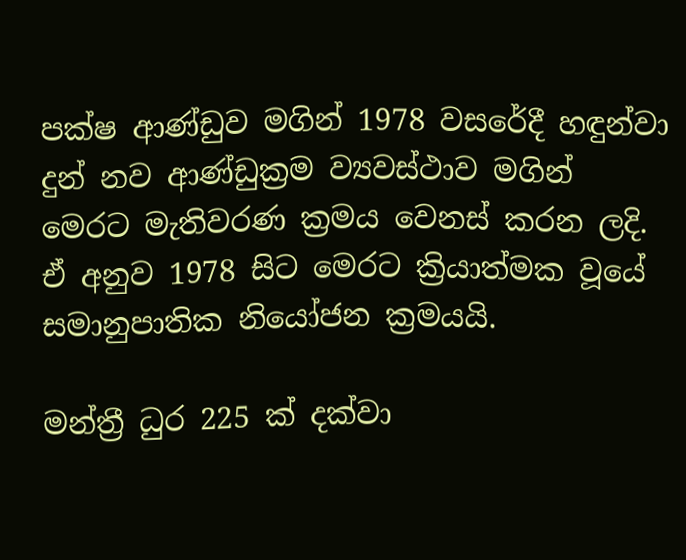පක්ෂ ආණ්ඩුව මගින් 1978 වසරේදී හඳුන්වා දුන් නව ආණ්ඩුක්‍රම ව්‍යවස්ථාව මගින් මෙරට මැතිවරණ ක්‍රමය වෙනස් කරන ලදි. ඒ අනුව 1978 සිට මෙරට ක්‍රියාත්මක වූයේ සමානුපාතික නියෝජන ක්‍රමයයි.

මන්ත්‍රී ධුර 225 ක් දක්වා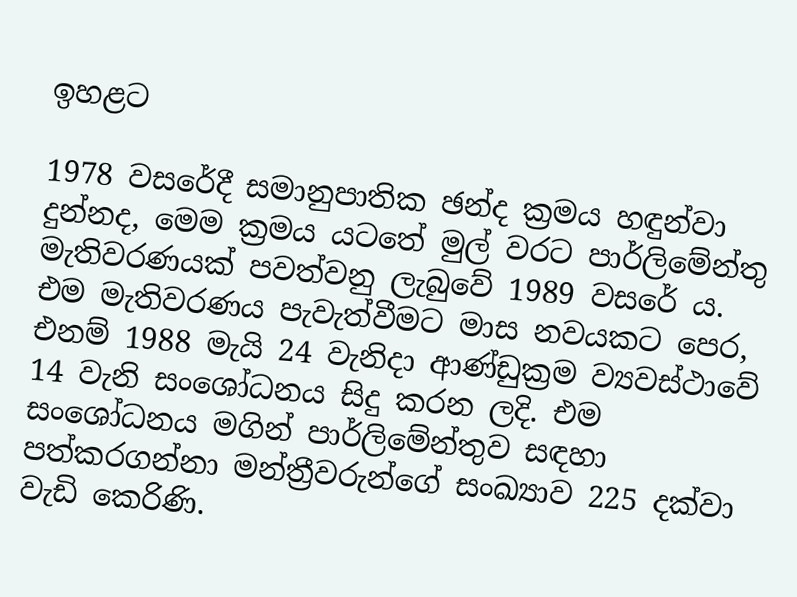ඉහළට

1978 වසරේදී සමානුපාතික ඡන්ද ක්‍රමය හඳුන්වා දුන්නද, මෙම ක්‍රමය යටතේ මුල් වරට පාර්ලිමේන්තු මැතිවරණයක් පවත්වනු ලැබුවේ 1989 වසරේ ය. එම මැතිවරණය පැවැත්වීමට මාස නවයකට පෙර, එනම් 1988 මැයි 24 වැනිදා ආණ්ඩුක්‍රම ව්‍යවස්ථාවේ 14 වැනි සංශෝධනය සිදු කරන ලදි. එම සංශෝධනය මගින් පාර්ලිමේන්තුව සඳහා පත්කරගන්නා මන්ත්‍රීවරුන්ගේ සංඛ්‍යාව 225 දක්වා වැඩි කෙරිණි.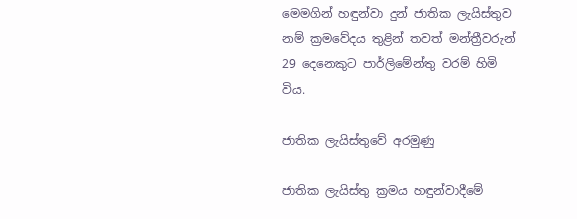මෙමගින් හඳුන්වා දුන් ජාතික ලැයිස්තුව නම් ක්‍රමවේදය තුළින් තවත් මන්ත්‍රීවරුන් 29 දෙනෙකුට පාර්ලිමේන්තු වරම් හිමි විය.

ජාතික ලැයිස්තුවේ අරමුණු

ජාතික ලැයිස්තු ක්‍රමය හඳුන්වාදීමේ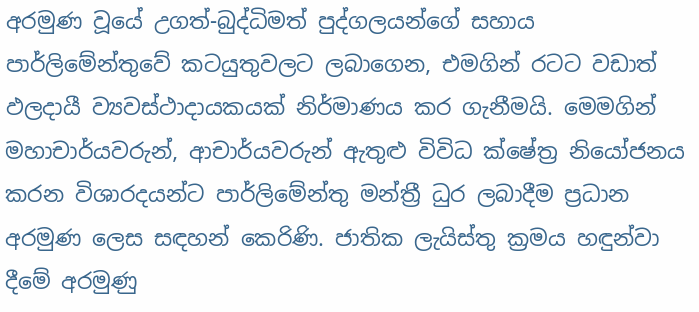අරමුණ වූයේ උගත්-බුද්ධිමත් පුද්ගලයන්ගේ සහාය පාර්ලිමේන්තුවේ කටයුතුවලට ලබාගෙන, එමගින් රටට වඩාත් ඵලදායී ව්‍යවස්ථාදායකයක් නිර්මාණය කර ගැනීමයි. මෙමගින් මහාචාර්යවරුන්, ආචාර්යවරුන් ඇතුළු විවිධ ක්ෂේත්‍ර නියෝජනය කරන විශාරදයන්ට පාර්ලිමේන්තු මන්ත්‍රී ධුර ලබාදීම ප්‍රධාන අරමුණ ලෙස සඳහන් කෙරිණි. ජාතික ලැයිස්තු ක්‍රමය හඳුන්වා දීමේ අරමුණු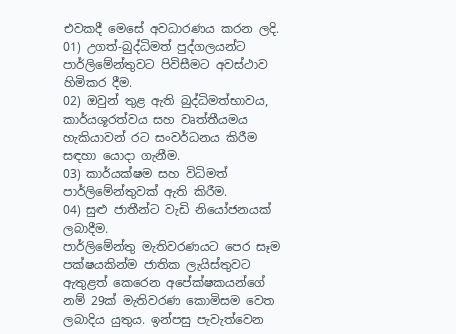එවකදී මෙසේ අවධාරණය කරන ලදි.
01) උගත්-බුද්ධිමත් පුද්ගලයන්ට පාර්ලිමේන්තුවට පිවිසීමට අවස්ථාව හිමිකර දීම.
02) ඔවුන් තුළ ඇති බුද්ධිමත්භාවය, කාර්යශූරත්වය සහ වෘත්තීයමය හැකියාවන් රට සංවර්ධනය කිරීම සඳහා යොදා ගැනීම.
03) කාර්යක්ෂම සහ විධිමත් පාර්ලිමේන්තුවක් ඇති කිරීම.
04) සුළු ජාතීන්ට වැඩි නියෝජනයක් ලබාදීම.
පාර්ලිමේන්තු මැතිවරණයට පෙර සෑම පක්ෂයකින්ම ජාතික ලැයිස්තුවට ඇතුළත් කෙරෙන අපේක්ෂකයන්ගේ නම් 29ක් මැතිවරණ කොමිසම වෙත ලබාදිය යුතුය. ඉන්පසු පැවැත්වෙන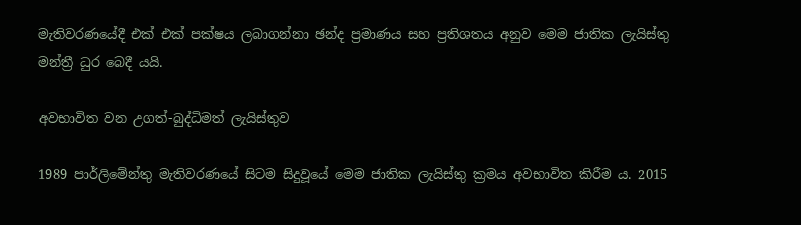මැතිවරණයේදී එක් එක් පක්ෂය ලබාගන්නා ඡන්ද ප්‍රමාණය සහ ප්‍රතිශතය අනුව මෙම ජාතික ලැයිස්තු මන්ත්‍රී ධුර බෙදී යයි.

අවභාවිත වන උගත්-බුද්ධිමත් ලැයිස්තුව

1989 පාර්ලිමේන්තු මැතිවරණයේ සිටම සිදුවූයේ මෙම ජාතික ලැයිස්තු ක්‍රමය අවභාවිත කිරීම ය. 2015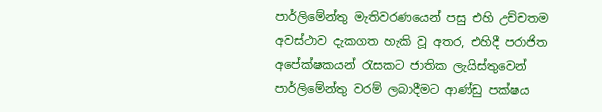පාර්ලිමේන්තු මැතිවරණයෙන් පසු එහි උච්චතම අවස්ථාව දැකගත හැකි වූ අතර, එහිදී පරාජිත අපේක්ෂකයන් රැසකට ජාතික ලැයිස්තුවෙන් පාර්ලිමේන්තු වරම් ලබාදීමට ආණ්ඩු පක්ෂය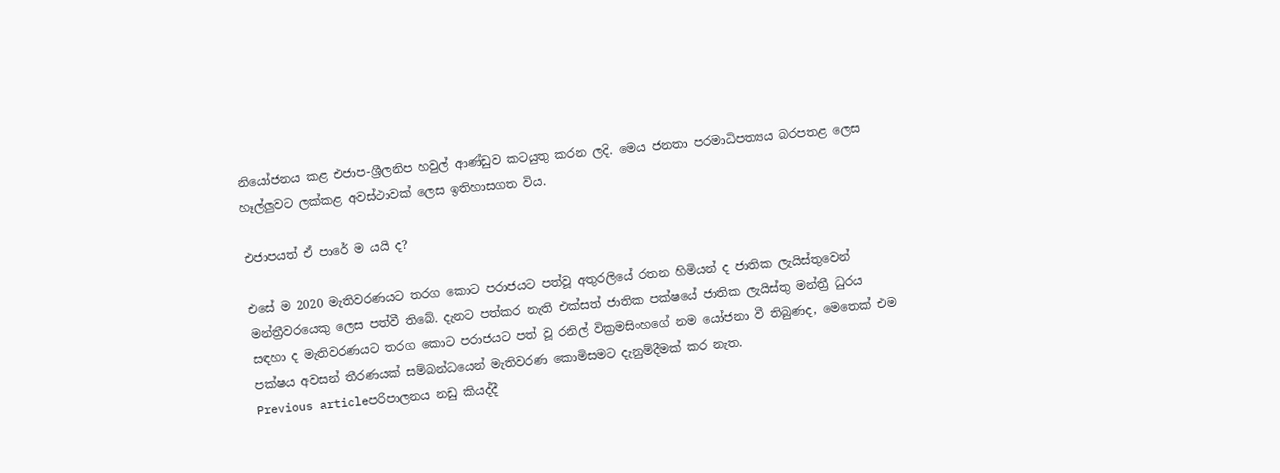නියෝජනය කළ එජාප-ශ්‍රීලනිප හවුල් ආණ්ඩුව කටයුතු කරන ලදි. මෙය ජනතා පරමාධිපත්‍යය බරපතළ ලෙස හෑල්ලුවට ලක්කළ අවස්ථාවක් ලෙස ඉතිහාසගත විය.

එජාපයත් ඒ පාරේ ම යයි ද?

එසේ ම 2020 මැතිවරණයට තරග කොට පරාජයට පත්වූ අතුරලියේ රතන හිමියන් ද ජාතික ලැයිස්තුවෙන් මන්ත්‍රීවරයෙකු ලෙස පත්වී තිබේ. දැනට පත්කර නැති එක්සත් ජාතික පක්ෂයේ ජාතික ලැයිස්තු මන්ත්‍රී ධුරය සඳහා ද මැතිවරණයට තරග කොට පරාජයට පත් වූ රනිල් වික්‍රමසිංහගේ නම යෝජනා වී තිබුණද, මෙතෙක් එම පක්ෂය අවසන් තීරණයක් සම්බන්ධයෙන් මැතිවරණ කොමිසමට දැනුම්දීමක් කර නැත.
Previous articleපරිපාලනය නඩු කියද්දී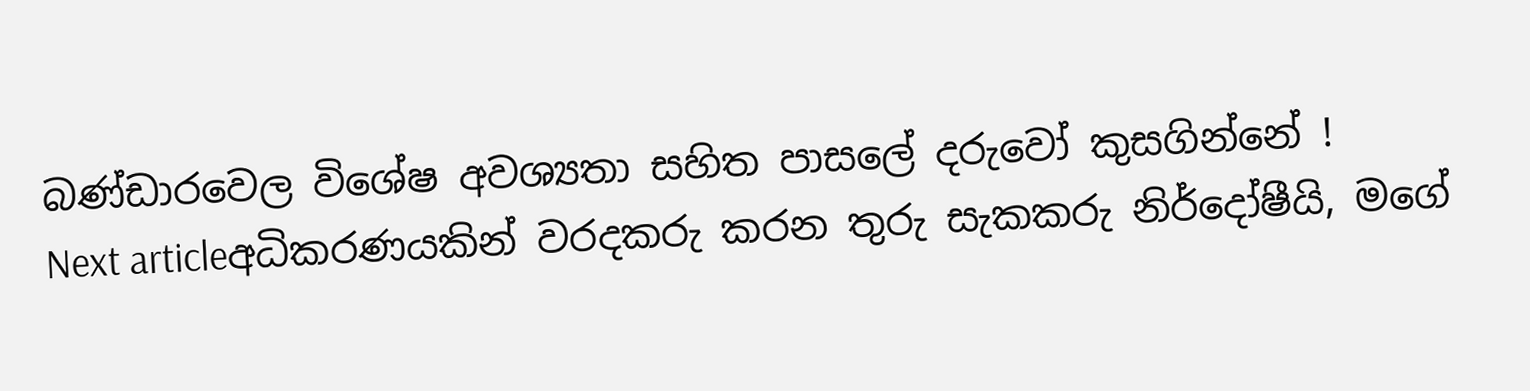බණ්ඩාරවෙල විශේෂ අවශ්‍යතා සහිත පාසලේ දරුවෝ කුසගින්නේ !
Next articleඅධිකරණයකින් වරදකරු කරන තුරු සැකකරු නිර්දෝෂීයි, මගේ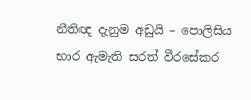නීතිඥ දැනුම අඩුයි – පොලිසිය භාර ඇමැති සරත් වීරසේකර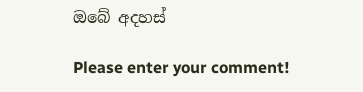ඔබේ අදහස්

Please enter your comment!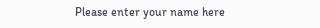Please enter your name here